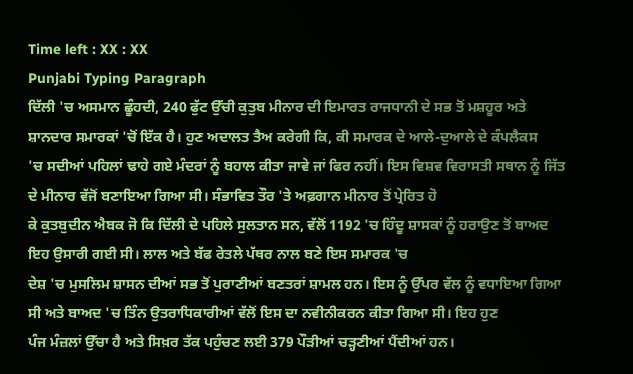Time left : XX : XX
Punjabi Typing Paragraph
ਦਿੱਲੀ 'ਚ ਅਸਮਾਨ ਛੂੰਹਦੀ, 240 ਫੁੱਟ ਉੱਚੀ ਕੁਤੁਬ ਮੀਨਾਰ ਦੀ ਇਮਾਰਤ ਰਾਜਧਾਨੀ ਦੇ ਸਭ ਤੋਂ ਮਸ਼ਹੂਰ ਅਤੇ ਸ਼ਾਨਦਾਰ ਸਮਾਰਕਾਂ 'ਚੋਂ ਇੱਕ ਹੈ। ਹੁਣ ਅਦਾਲਤ ਤੈਅ ਕਰੇਗੀ ਕਿ, ਕੀ ਸਮਾਰਕ ਦੇ ਆਲੇ-ਦੁਆਲੇ ਦੇ ਕੰਪਲੈਕਸ
'ਚ ਸਦੀਆਂ ਪਹਿਲਾਂ ਢਾਹੇ ਗਏ ਮੰਦਰਾਂ ਨੂੰ ਬਹਾਲ ਕੀਤਾ ਜਾਵੇ ਜਾਂ ਫਿਰ ਨਹੀਂ। ਇਸ ਵਿਸ਼ਵ ਵਿਰਾਸਤੀ ਸਥਾਨ ਨੂੰ ਜਿੱਤ ਦੇ ਮੀਨਾਰ ਵੱਜੋਂ ਬਣਾਇਆ ਗਿਆ ਸੀ। ਸੰਭਾਵਿਤ ਤੌਰ 'ਤੇ ਅਫ਼ਗਾਨ ਮੀਨਾਰ ਤੋਂ ਪ੍ਰੇਰਿਤ ਹੋ
ਕੇ ਕੁਤਬੁਦੀਨ ਐਬਕ ਜੋ ਕਿ ਦਿੱਲੀ ਦੇ ਪਹਿਲੇ ਸੁਲਤਾਨ ਸਨ, ਵੱਲੋਂ 1192 'ਚ ਹਿੰਦੂ ਸ਼ਾਸਕਾਂ ਨੂੰ ਹਰਾਉਣ ਤੋਂ ਬਾਅਦ ਇਹ ਉਸਾਰੀ ਗਈ ਸੀ। ਲਾਲ ਅਤੇ ਬੱਫ ਰੇਤਲੇ ਪੱਥਰ ਨਾਲ ਬਣੇ ਇਸ ਸਮਾਰਕ 'ਚ
ਦੇਸ਼ 'ਚ ਮੁਸਲਿਮ ਸ਼ਾਸਨ ਦੀਆਂ ਸਭ ਤੋਂ ਪੁਰਾਣੀਆਂ ਬਣਤਰਾਂ ਸ਼ਾਮਲ ਹਨ। ਇਸ ਨੂੰ ਉੱਪਰ ਵੱਲ ਨੂੰ ਵਧਾਇਆ ਗਿਆ ਸੀ ਅਤੇ ਬਾਅਦ 'ਚ ਤਿੰਨ ਉਤਰਾਧਿਕਾਰੀਆਂ ਵੱਲੋਂ ਇਸ ਦਾ ਨਵੀਨੀਕਰਨ ਕੀਤਾ ਗਿਆ ਸੀ। ਇਹ ਹੁਣ
ਪੰਜ ਮੰਜ਼ਲਾਂ ਉੱਚਾ ਹੈ ਅਤੇ ਸਿਖ਼ਰ ਤੱਕ ਪਹੁੰਚਣ ਲਈ 379 ਪੌੜੀਆਂ ਚੜ੍ਹਣੀਆਂ ਪੈਂਦੀਆਂ ਹਨ।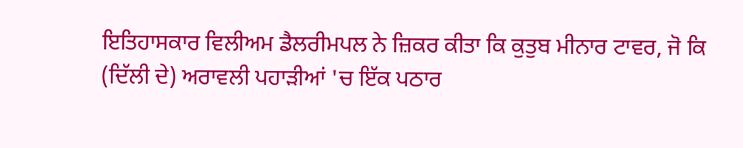ਇਤਿਹਾਸਕਾਰ ਵਿਲੀਅਮ ਡੈਲਰੀਮਪਲ ਨੇ ਜ਼ਿਕਰ ਕੀਤਾ ਕਿ ਕੁਤੁਬ ਮੀਨਾਰ ਟਾਵਰ, ਜੋ ਕਿ (ਦਿੱਲੀ ਦੇ) ਅਰਾਵਲੀ ਪਹਾੜੀਆਂ 'ਚ ਇੱਕ ਪਠਾਰ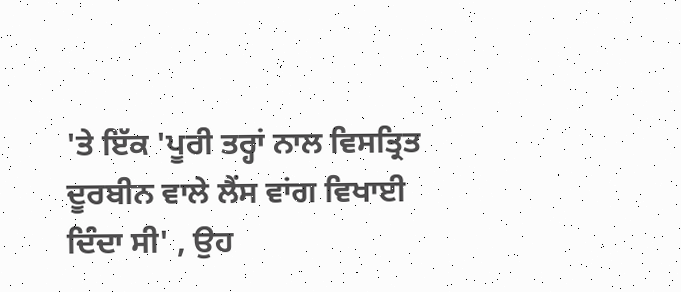'ਤੇ ਇੱਕ 'ਪੂਰੀ ਤਰ੍ਹਾਂ ਨਾਲ ਵਿਸਤ੍ਰਿਤ ਦੂਰਬੀਨ ਵਾਲੇ ਲੈਂਸ ਵਾਂਗ ਵਿਖਾਈ ਦਿੰਦਾ ਸੀ' , ਉਹ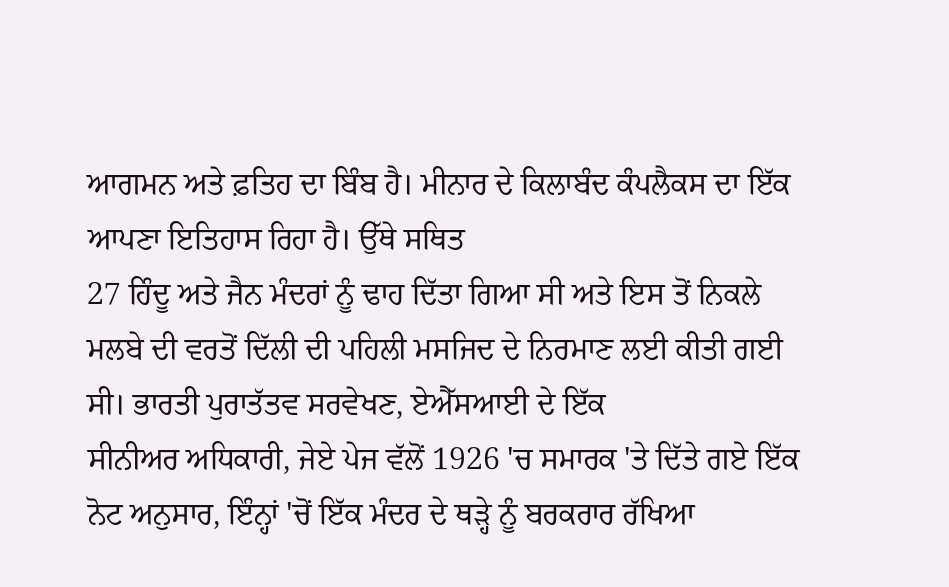ਆਗਮਨ ਅਤੇ ਫ਼ਤਿਹ ਦਾ ਬਿੰਬ ਹੈ। ਮੀਨਾਰ ਦੇ ਕਿਲਾਬੰਦ ਕੰਪਲੈਕਸ ਦਾ ਇੱਕ ਆਪਣਾ ਇਤਿਹਾਸ ਰਿਹਾ ਹੈ। ਉੱਥੇ ਸਥਿਤ
27 ਹਿੰਦੂ ਅਤੇ ਜੈਨ ਮੰਦਰਾਂ ਨੂੰ ਢਾਹ ਦਿੱਤਾ ਗਿਆ ਸੀ ਅਤੇ ਇਸ ਤੋਂ ਨਿਕਲੇ ਮਲਬੇ ਦੀ ਵਰਤੋਂ ਦਿੱਲੀ ਦੀ ਪਹਿਲੀ ਮਸਜਿਦ ਦੇ ਨਿਰਮਾਣ ਲਈ ਕੀਤੀ ਗਈ ਸੀ। ਭਾਰਤੀ ਪੁਰਾਤੱਤਵ ਸਰਵੇਖਣ, ਏਐੱਸਆਈ ਦੇ ਇੱਕ
ਸੀਨੀਅਰ ਅਧਿਕਾਰੀ, ਜੇਏ ਪੇਜ ਵੱਲੋਂ 1926 'ਚ ਸਮਾਰਕ 'ਤੇ ਦਿੱਤੇ ਗਏ ਇੱਕ ਨੋਟ ਅਨੁਸਾਰ, ਇੰਨ੍ਹਾਂ 'ਚੋਂ ਇੱਕ ਮੰਦਰ ਦੇ ਥੜ੍ਹੇ ਨੂੰ ਬਰਕਰਾਰ ਰੱਖਿਆ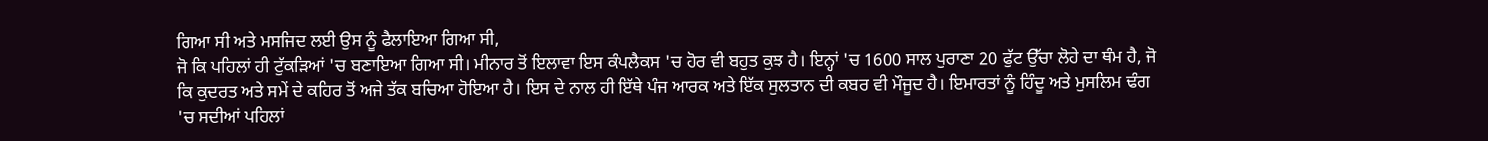ਗਿਆ ਸੀ ਅਤੇ ਮਸਜਿਦ ਲਈ ਉਸ ਨੂੰ ਫੈਲਾਇਆ ਗਿਆ ਸੀ,
ਜੋ ਕਿ ਪਹਿਲਾਂ ਹੀ ਟੁੱਕੜਿਆਂ 'ਚ ਬਣਾਇਆ ਗਿਆ ਸੀ। ਮੀਨਾਰ ਤੋਂ ਇਲਾਵਾ ਇਸ ਕੰਪਲੈਕਸ 'ਚ ਹੋਰ ਵੀ ਬਹੁਤ ਕੁਝ ਹੈ। ਇਨ੍ਹਾਂ 'ਚ 1600 ਸਾਲ ਪੁਰਾਣਾ 20 ਫੁੱਟ ਉੱਚਾ ਲੋਹੇ ਦਾ ਥੰਮ ਹੈ, ਜੋ
ਕਿ ਕੁਦਰਤ ਅਤੇ ਸਮੇਂ ਦੇ ਕਹਿਰ ਤੋਂ ਅਜੇ ਤੱਕ ਬਚਿਆ ਹੋਇਆ ਹੈ। ਇਸ ਦੇ ਨਾਲ ਹੀ ਇੱਥੇ ਪੰਜ ਆਰਕ ਅਤੇ ਇੱਕ ਸੁਲਤਾਨ ਦੀ ਕਬਰ ਵੀ ਮੌਜੂਦ ਹੈ। ਇਮਾਰਤਾਂ ਨੂੰ ਹਿੰਦੂ ਅਤੇ ਮੁਸਲਿਮ ਢੰਗ
'ਚ ਸਦੀਆਂ ਪਹਿਲਾਂ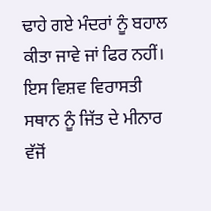ਢਾਹੇ ਗਏ ਮੰਦਰਾਂ ਨੂੰ ਬਹਾਲ ਕੀਤਾ ਜਾਵੇ ਜਾਂ ਫਿਰ ਨਹੀਂ। ਇਸ ਵਿਸ਼ਵ ਵਿਰਾਸਤੀ ਸਥਾਨ ਨੂੰ ਜਿੱਤ ਦੇ ਮੀਨਾਰ ਵੱਜੋਂ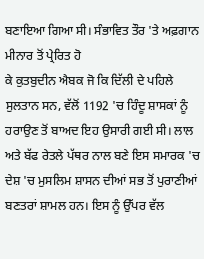ਬਣਾਇਆ ਗਿਆ ਸੀ। ਸੰਭਾਵਿਤ ਤੌਰ 'ਤੇ ਅਫ਼ਗਾਨ ਮੀਨਾਰ ਤੋਂ ਪ੍ਰੇਰਿਤ ਹੋ
ਕੇ ਕੁਤਬੁਦੀਨ ਐਬਕ ਜੋ ਕਿ ਦਿੱਲੀ ਦੇ ਪਹਿਲੇ ਸੁਲਤਾਨ ਸਨ, ਵੱਲੋਂ 1192 'ਚ ਹਿੰਦੂ ਸ਼ਾਸਕਾਂ ਨੂੰ ਹਰਾਉਣ ਤੋਂ ਬਾਅਦ ਇਹ ਉਸਾਰੀ ਗਈ ਸੀ। ਲਾਲ ਅਤੇ ਬੱਫ ਰੇਤਲੇ ਪੱਥਰ ਨਾਲ ਬਣੇ ਇਸ ਸਮਾਰਕ 'ਚ
ਦੇਸ਼ 'ਚ ਮੁਸਲਿਮ ਸ਼ਾਸਨ ਦੀਆਂ ਸਭ ਤੋਂ ਪੁਰਾਣੀਆਂ ਬਣਤਰਾਂ ਸ਼ਾਮਲ ਹਨ। ਇਸ ਨੂੰ ਉੱਪਰ ਵੱਲ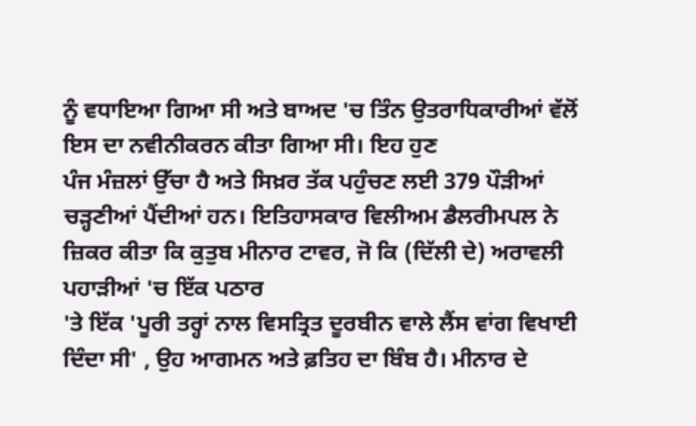ਨੂੰ ਵਧਾਇਆ ਗਿਆ ਸੀ ਅਤੇ ਬਾਅਦ 'ਚ ਤਿੰਨ ਉਤਰਾਧਿਕਾਰੀਆਂ ਵੱਲੋਂ ਇਸ ਦਾ ਨਵੀਨੀਕਰਨ ਕੀਤਾ ਗਿਆ ਸੀ। ਇਹ ਹੁਣ
ਪੰਜ ਮੰਜ਼ਲਾਂ ਉੱਚਾ ਹੈ ਅਤੇ ਸਿਖ਼ਰ ਤੱਕ ਪਹੁੰਚਣ ਲਈ 379 ਪੌੜੀਆਂ ਚੜ੍ਹਣੀਆਂ ਪੈਂਦੀਆਂ ਹਨ। ਇਤਿਹਾਸਕਾਰ ਵਿਲੀਅਮ ਡੈਲਰੀਮਪਲ ਨੇ ਜ਼ਿਕਰ ਕੀਤਾ ਕਿ ਕੁਤੁਬ ਮੀਨਾਰ ਟਾਵਰ, ਜੋ ਕਿ (ਦਿੱਲੀ ਦੇ) ਅਰਾਵਲੀ ਪਹਾੜੀਆਂ 'ਚ ਇੱਕ ਪਠਾਰ
'ਤੇ ਇੱਕ 'ਪੂਰੀ ਤਰ੍ਹਾਂ ਨਾਲ ਵਿਸਤ੍ਰਿਤ ਦੂਰਬੀਨ ਵਾਲੇ ਲੈਂਸ ਵਾਂਗ ਵਿਖਾਈ ਦਿੰਦਾ ਸੀ' , ਉਹ ਆਗਮਨ ਅਤੇ ਫ਼ਤਿਹ ਦਾ ਬਿੰਬ ਹੈ। ਮੀਨਾਰ ਦੇ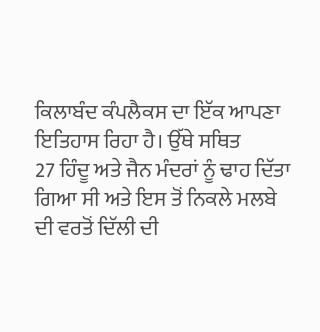ਕਿਲਾਬੰਦ ਕੰਪਲੈਕਸ ਦਾ ਇੱਕ ਆਪਣਾ ਇਤਿਹਾਸ ਰਿਹਾ ਹੈ। ਉੱਥੇ ਸਥਿਤ
27 ਹਿੰਦੂ ਅਤੇ ਜੈਨ ਮੰਦਰਾਂ ਨੂੰ ਢਾਹ ਦਿੱਤਾ ਗਿਆ ਸੀ ਅਤੇ ਇਸ ਤੋਂ ਨਿਕਲੇ ਮਲਬੇ ਦੀ ਵਰਤੋਂ ਦਿੱਲੀ ਦੀ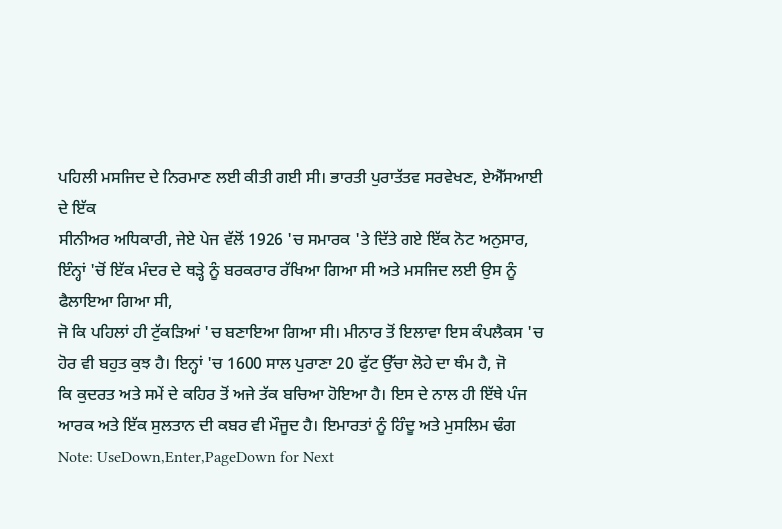ਪਹਿਲੀ ਮਸਜਿਦ ਦੇ ਨਿਰਮਾਣ ਲਈ ਕੀਤੀ ਗਈ ਸੀ। ਭਾਰਤੀ ਪੁਰਾਤੱਤਵ ਸਰਵੇਖਣ, ਏਐੱਸਆਈ ਦੇ ਇੱਕ
ਸੀਨੀਅਰ ਅਧਿਕਾਰੀ, ਜੇਏ ਪੇਜ ਵੱਲੋਂ 1926 'ਚ ਸਮਾਰਕ 'ਤੇ ਦਿੱਤੇ ਗਏ ਇੱਕ ਨੋਟ ਅਨੁਸਾਰ, ਇੰਨ੍ਹਾਂ 'ਚੋਂ ਇੱਕ ਮੰਦਰ ਦੇ ਥੜ੍ਹੇ ਨੂੰ ਬਰਕਰਾਰ ਰੱਖਿਆ ਗਿਆ ਸੀ ਅਤੇ ਮਸਜਿਦ ਲਈ ਉਸ ਨੂੰ ਫੈਲਾਇਆ ਗਿਆ ਸੀ,
ਜੋ ਕਿ ਪਹਿਲਾਂ ਹੀ ਟੁੱਕੜਿਆਂ 'ਚ ਬਣਾਇਆ ਗਿਆ ਸੀ। ਮੀਨਾਰ ਤੋਂ ਇਲਾਵਾ ਇਸ ਕੰਪਲੈਕਸ 'ਚ ਹੋਰ ਵੀ ਬਹੁਤ ਕੁਝ ਹੈ। ਇਨ੍ਹਾਂ 'ਚ 1600 ਸਾਲ ਪੁਰਾਣਾ 20 ਫੁੱਟ ਉੱਚਾ ਲੋਹੇ ਦਾ ਥੰਮ ਹੈ, ਜੋ
ਕਿ ਕੁਦਰਤ ਅਤੇ ਸਮੇਂ ਦੇ ਕਹਿਰ ਤੋਂ ਅਜੇ ਤੱਕ ਬਚਿਆ ਹੋਇਆ ਹੈ। ਇਸ ਦੇ ਨਾਲ ਹੀ ਇੱਥੇ ਪੰਜ ਆਰਕ ਅਤੇ ਇੱਕ ਸੁਲਤਾਨ ਦੀ ਕਬਰ ਵੀ ਮੌਜੂਦ ਹੈ। ਇਮਾਰਤਾਂ ਨੂੰ ਹਿੰਦੂ ਅਤੇ ਮੁਸਲਿਮ ਢੰਗ
Note: UseDown,Enter,PageDown for Next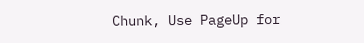Chunk, Use PageUp for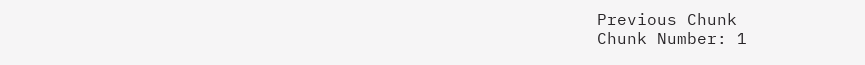Previous Chunk
Chunk Number: 1